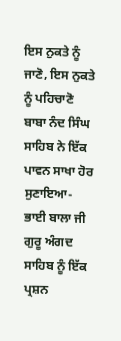ਇਸ ਨੁਕਤੇ ਨੂੰ ਜਾਣੋ, ਇਸ ਨੁਕਤੇ ਨੂੰ ਪਹਿਚਾਣੋ
ਬਾਬਾ ਨੰਦ ਸਿੰਘ ਸਾਹਿਬ ਨੇ ਇੱਕ ਪਾਵਨ ਸਾਖਾ ਹੋਰ ਸੁਣਾਇਆ-
ਭਾਈ ਬਾਲਾ ਜੀ ਗੁਰੂ ਅੰਗਦ ਸਾਹਿਬ ਨੂੰ ਇੱਕ ਪ੍ਰਸ਼ਨ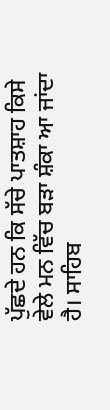ਪੁੱਛਦੇ ਹਨ ਕਿ ਸੱਚੇ ਪਾਤਸ਼ਾਹ ਕਿਸੇ ਵੇਲੇ ਮਨ ਵਿੱਚ ਬੜਾ ਸ਼ੰਕਾ ਆ ਜਾਂਦਾ ਹੈ। ਸਾਹਿਬ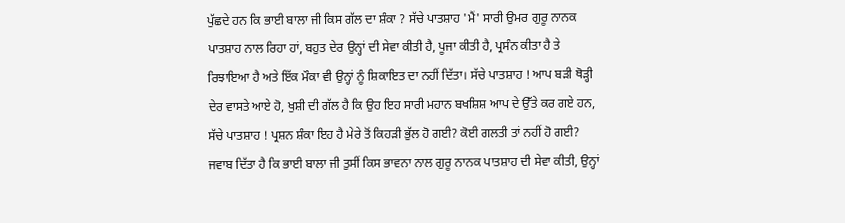ਪੁੱਛਦੇ ਹਨ ਕਿ ਭਾਈ ਬਾਲਾ ਜੀ ਕਿਸ ਗੱਲ ਦਾ ਸ਼ੰਕਾ ? ਸੱਚੇ ਪਾਤਸ਼ਾਹ 'ਮੈਂ' ਸਾਰੀ ਉਮਰ ਗੁਰੂ ਨਾਨਕ ਪਾਤਸ਼ਾਹ ਨਾਲ ਰਿਹਾ ਹਾਂ, ਬਹੁਤ ਦੇਰ ਉਨ੍ਹਾਂ ਦੀ ਸੇਵਾ ਕੀਤੀ ਹੈ, ਪੂਜਾ ਕੀਤੀ ਹੈ, ਪ੍ਰਸੰਨ ਕੀਤਾ ਹੈ ਤੇ ਰਿਝਾਇਆ ਹੈ ਅਤੇ ਇੱਕ ਮੌਕਾ ਵੀ ਉਨ੍ਹਾਂ ਨੂੰ ਸ਼ਿਕਾਇਤ ਦਾ ਨਹੀਂ ਦਿੱਤਾ। ਸੱਚੇ ਪਾਤਸ਼ਾਹ ! ਆਪ ਬੜੀ ਥੋੜ੍ਹੀ ਦੇਰ ਵਾਸਤੇ ਆਏ ਹੋ, ਖੁਸ਼ੀ ਦੀ ਗੱਲ ਹੈ ਕਿ ਉਹ ਇਹ ਸਾਰੀ ਮਹਾਨ ਬਖਸ਼ਿਸ਼ ਆਪ ਦੇ ਉੱਤੇ ਕਰ ਗਏ ਹਨ, ਸੱਚੇ ਪਾਤਸ਼ਾਹ ! ਪ੍ਰਸ਼ਨ ਸ਼ੰਕਾ ਇਹ ਹੈ ਮੇਰੇ ਤੋਂ ਕਿਹੜੀ ਭੁੱਲ ਹੋ ਗਈ? ਕੋਈ ਗਲਤੀ ਤਾਂ ਨਹੀਂ ਹੋ ਗਈ? ਜਵਾਬ ਦਿੱਤਾ ਹੈ ਕਿ ਭਾਈ ਬਾਲਾ ਜੀ ਤੁਸੀਂ ਕਿਸ ਭਾਵਨਾ ਨਾਲ ਗੁਰੂ ਨਾਨਕ ਪਾਤਸ਼ਾਹ ਦੀ ਸੇਵਾ ਕੀਤੀ, ਉਨ੍ਹਾਂ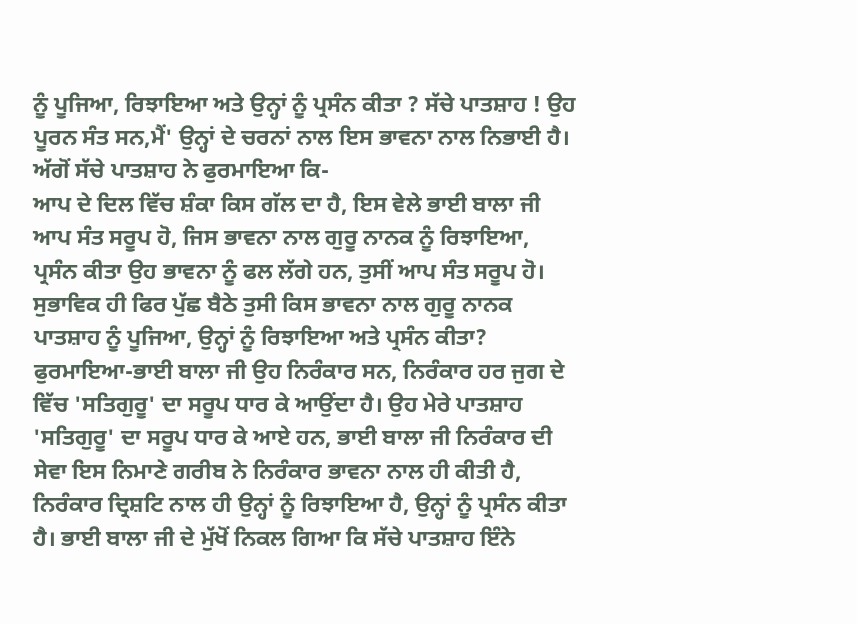ਨੂੰ ਪੂਜਿਆ, ਰਿਝਾਇਆ ਅਤੇ ਉਨ੍ਹਾਂ ਨੂੰ ਪ੍ਰਸੰਨ ਕੀਤਾ ? ਸੱਚੇ ਪਾਤਸ਼ਾਹ ! ਉਹ ਪੂਰਨ ਸੰਤ ਸਨ,ਮੈਂ' ਉਨ੍ਹਾਂ ਦੇ ਚਰਨਾਂ ਨਾਲ ਇਸ ਭਾਵਨਾ ਨਾਲ ਨਿਭਾਈ ਹੈ।
ਅੱਗੋਂ ਸੱਚੇ ਪਾਤਸ਼ਾਹ ਨੇ ਫੁਰਮਾਇਆ ਕਿ-
ਆਪ ਦੇ ਦਿਲ ਵਿੱਚ ਸ਼ੰਕਾ ਕਿਸ ਗੱਲ ਦਾ ਹੈ, ਇਸ ਵੇਲੇ ਭਾਈ ਬਾਲਾ ਜੀ ਆਪ ਸੰਤ ਸਰੂਪ ਹੋ, ਜਿਸ ਭਾਵਨਾ ਨਾਲ ਗੁਰੂ ਨਾਨਕ ਨੂੰ ਰਿਝਾਇਆ, ਪ੍ਰਸੰਨ ਕੀਤਾ ਉਹ ਭਾਵਨਾ ਨੂੰ ਫਲ ਲੱਗੇ ਹਨ, ਤੁਸੀਂ ਆਪ ਸੰਤ ਸਰੂਪ ਹੋ। ਸੁਭਾਵਿਕ ਹੀ ਫਿਰ ਪੁੱਛ ਬੈਠੇ ਤੁਸੀ ਕਿਸ ਭਾਵਨਾ ਨਾਲ ਗੁਰੂ ਨਾਨਕ ਪਾਤਸ਼ਾਹ ਨੂੰ ਪੂਜਿਆ, ਉਨ੍ਹਾਂ ਨੂੰ ਰਿਝਾਇਆ ਅਤੇ ਪ੍ਰਸੰਨ ਕੀਤਾ?
ਫੁਰਮਾਇਆ-ਭਾਈ ਬਾਲਾ ਜੀ ਉਹ ਨਿਰੰਕਾਰ ਸਨ, ਨਿਰੰਕਾਰ ਹਰ ਜੁਗ ਦੇ ਵਿੱਚ 'ਸਤਿਗੁਰੂ' ਦਾ ਸਰੂਪ ਧਾਰ ਕੇ ਆਉਂਦਾ ਹੈ। ਉਹ ਮੇਰੇ ਪਾਤਸ਼ਾਹ 'ਸਤਿਗੁਰੂ' ਦਾ ਸਰੂਪ ਧਾਰ ਕੇ ਆਏ ਹਨ, ਭਾਈ ਬਾਲਾ ਜੀ ਨਿਰੰਕਾਰ ਦੀ ਸੇਵਾ ਇਸ ਨਿਮਾਣੇ ਗਰੀਬ ਨੇ ਨਿਰੰਕਾਰ ਭਾਵਨਾ ਨਾਲ ਹੀ ਕੀਤੀ ਹੈ, ਨਿਰੰਕਾਰ ਦ੍ਰਿਸ਼ਟਿ ਨਾਲ ਹੀ ਉਨ੍ਹਾਂ ਨੂੰ ਰਿਝਾਇਆ ਹੈ, ਉਨ੍ਹਾਂ ਨੂੰ ਪ੍ਰਸੰਨ ਕੀਤਾ ਹੈ। ਭਾਈ ਬਾਲਾ ਜੀ ਦੇ ਮੁੱਖੋਂ ਨਿਕਲ ਗਿਆ ਕਿ ਸੱਚੇ ਪਾਤਸ਼ਾਹ ਇੰਨੇ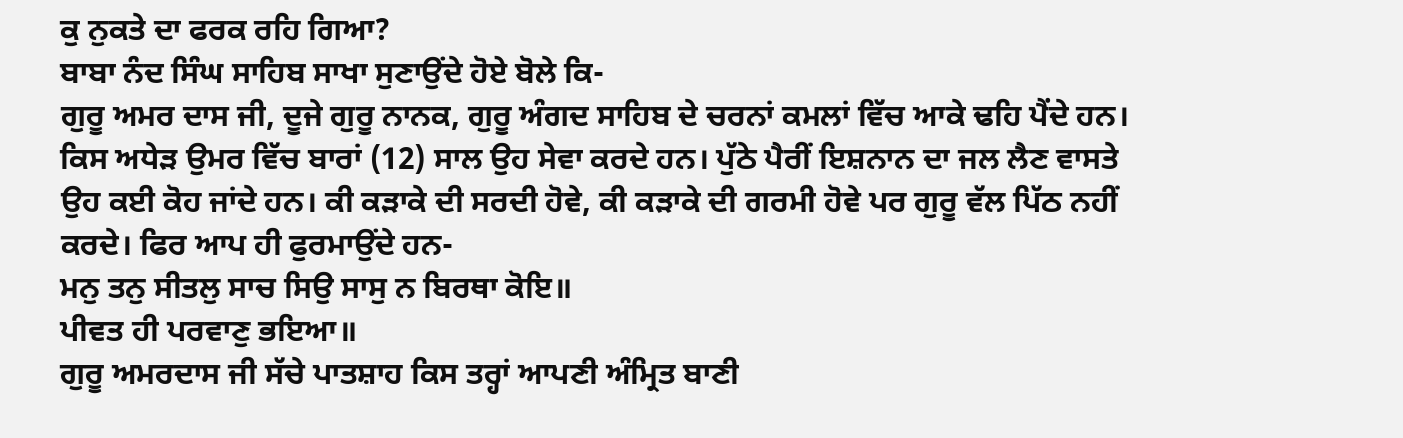ਕੁ ਨੁਕਤੇ ਦਾ ਫਰਕ ਰਹਿ ਗਿਆ?
ਬਾਬਾ ਨੰਦ ਸਿੰਘ ਸਾਹਿਬ ਸਾਖਾ ਸੁਣਾਉਂਦੇ ਹੋਏ ਬੋਲੇ ਕਿ-
ਗੁਰੂ ਅਮਰ ਦਾਸ ਜੀ, ਦੂਜੇ ਗੁਰੂ ਨਾਨਕ, ਗੁਰੂ ਅੰਗਦ ਸਾਹਿਬ ਦੇ ਚਰਨਾਂ ਕਮਲਾਂ ਵਿੱਚ ਆਕੇ ਢਹਿ ਪੈਂਦੇ ਹਨ। ਕਿਸ ਅਧੇੜ ਉਮਰ ਵਿੱਚ ਬਾਰਾਂ (12) ਸਾਲ ਉਹ ਸੇਵਾ ਕਰਦੇ ਹਨ। ਪੁੱਠੇ ਪੈਰੀਂ ਇਸ਼ਨਾਨ ਦਾ ਜਲ ਲੈਣ ਵਾਸਤੇ ਉਹ ਕਈ ਕੋਹ ਜਾਂਦੇ ਹਨ। ਕੀ ਕੜਾਕੇ ਦੀ ਸਰਦੀ ਹੋਵੇ, ਕੀ ਕੜਾਕੇ ਦੀ ਗਰਮੀ ਹੋਵੇ ਪਰ ਗੁਰੂ ਵੱਲ ਪਿੱਠ ਨਹੀਂ ਕਰਦੇ। ਫਿਰ ਆਪ ਹੀ ਫੁਰਮਾਉਂਦੇ ਹਨ-
ਮਨੁ ਤਨੁ ਸੀਤਲੁ ਸਾਚ ਸਿਉ ਸਾਸੁ ਨ ਬਿਰਥਾ ਕੋਇ॥
ਪੀਵਤ ਹੀ ਪਰਵਾਣੁ ਭਇਆ॥
ਗੁਰੂ ਅਮਰਦਾਸ ਜੀ ਸੱਚੇ ਪਾਤਸ਼ਾਹ ਕਿਸ ਤਰ੍ਹਾਂ ਆਪਣੀ ਅੰਮ੍ਰਿਤ ਬਾਣੀ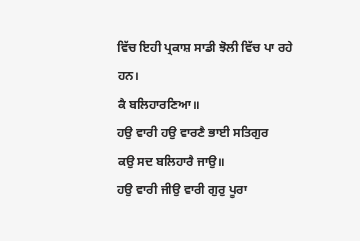ਵਿੱਚ ਇਹੀ ਪ੍ਰਕਾਸ਼ ਸਾਡੀ ਝੋਲੀ ਵਿੱਚ ਪਾ ਰਹੇ ਹਨ।
ਕੈ ਬਲਿਹਾਰਣਿਆ॥
ਹਉ ਵਾਰੀ ਹਉ ਵਾਰਣੈ ਭਾਈ ਸਤਿਗੁਰ
ਕਉ ਸਦ ਬਲਿਹਾਰੈ ਜਾਉ॥
ਹਉ ਵਾਰੀ ਜੀਉ ਵਾਰੀ ਗੁਰੁ ਪੂਰਾ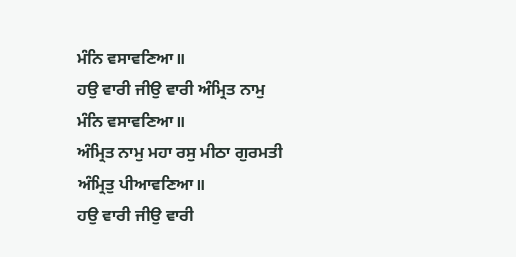ਮੰਨਿ ਵਸਾਵਣਿਆ॥
ਹਉ ਵਾਰੀ ਜੀਉ ਵਾਰੀ ਅੰਮ੍ਰਿਤ ਨਾਮੁ
ਮੰਨਿ ਵਸਾਵਣਿਆ॥
ਅੰਮ੍ਰਿਤ ਨਾਮੁ ਮਹਾ ਰਸੁ ਮੀਠਾ ਗੁਰਮਤੀ
ਅੰਮ੍ਰਿਤੁ ਪੀਆਵਣਿਆ॥
ਹਉ ਵਾਰੀ ਜੀਉ ਵਾਰੀ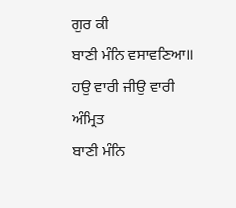ਗੁਰ ਕੀ
ਬਾਣੀ ਮੰਨਿ ਵਸਾਵਣਿਆ॥
ਹਉ ਵਾਰੀ ਜੀਉ ਵਾਰੀ ਅੰਮ੍ਰਿਤ
ਬਾਣੀ ਮੰਨਿ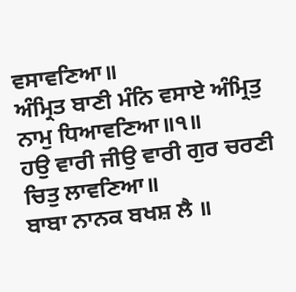ਵਸਾਵਣਿਆ॥
ਅੰਮ੍ਰਿਤ ਬਾਣੀ ਮੰਨਿ ਵਸਾਏ ਅੰਮ੍ਰਿਤੁ
ਨਾਮੁ ਧਿਆਵਣਿਆ॥੧॥
ਹਉ ਵਾਰੀ ਜੀਉ ਵਾਰੀ ਗੁਰ ਚਰਣੀ
ਚਿਤੁ ਲਾਵਣਿਆ॥
ਬਾਬਾ ਨਾਨਕ ਬਖਸ਼ ਲੈ ॥